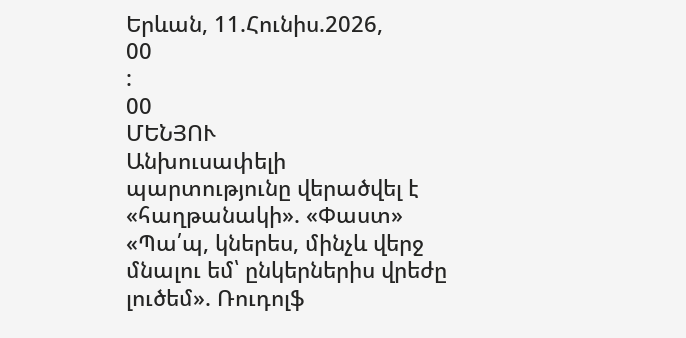Երևան, 11.Հունիս.2026,
00
:
00
ՄԵՆՅՈՒ
Անխուսափելի պարտությունը վերածվել է «հաղթանակի». «Փաստ» «Պա՛պ, կներես, մինչև վերջ մնալու եմ՝ ընկերներիս վրեժը լուծեմ». Ռուդոլֆ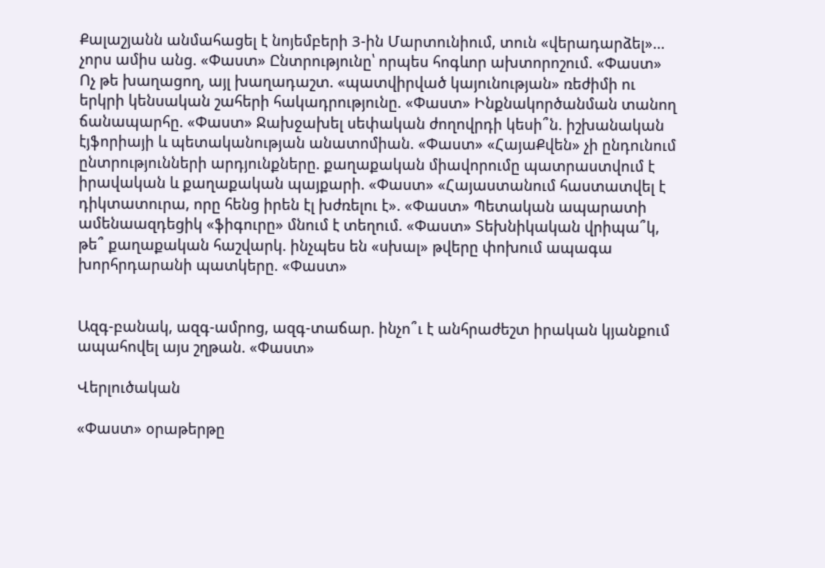Քալաշյանն անմահացել է նոյեմբերի 3-ին Մարտունիում, տուն «վերադարձել»... չորս ամիս անց. «Փաստ» Ընտրությունը՝ որպես հոգևոր ախտորոշում. «Փաստ» Ոչ թե խաղացող, այլ խաղադաշտ. «պատվիրված կայունության» ռեժիմի ու երկրի կենսական շահերի հակադրությունը. «Փաստ» Ինքնակործանման տանող ճանապարհը. «Փաստ» Ջախջախել սեփական ժողովրդի կեսի՞ն. իշխանական էյֆորիայի և պետականության անատոմիան. «Փաստ» «ՀայաՔվեն» չի ընդունում ընտրությունների արդյունքները. քաղաքական միավորումը պատրաստվում է իրավական և քաղաքական պայքարի. «Փաստ» «Հայաստանում հաստատվել է դիկտատուրա, որը հենց իրեն էլ խժռելու է». «Փաստ» Պետական ապարատի ամենաազդեցիկ «ֆիգուրը» մնում է տեղում. «Փաստ» Տեխնիկական վրիպա՞կ, թե՞ քաղաքական հաշվարկ. ինչպես են «սխալ» թվերը փոխում ապագա խորհրդարանի պատկերը. «Փաստ»


Ազգ-բանակ, ազգ-ամրոց, ազգ-տաճար. ինչո՞ւ է անհրաժեշտ իրական կյանքում ապահովել այս շղթան. «Փաստ»

Վերլուծական

«Փաստ» օրաթերթը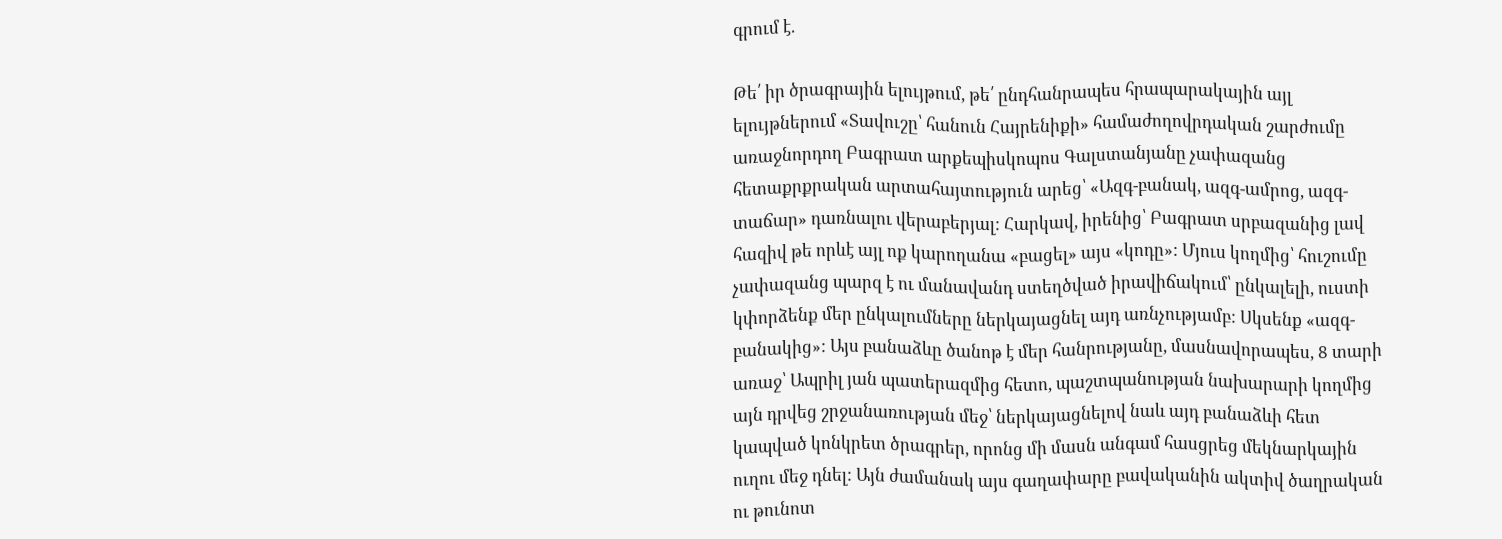գրում է.

Թե՛ իր ծրագրային ելույթում, թե՛ ընդհանրապես հրապարակային այլ ելույթներում «Տավուշը՝ հանուն Հայրենիքի» համաժողովրդական շարժումը առաջնորդող Բագրատ արքեպիսկոպոս Գալստանյանը չափազանց հետաքրքրական արտահայտություն արեց՝ «Ազգ-բանակ, ազգ-ամրոց, ազգ-տաճար» դառնալու վերաբերյալ: Հարկավ, իրենից՝ Բագրատ սրբազանից լավ հազիվ թե որևէ այլ ոք կարողանա «բացել» այս «կոդը»: Մյուս կողմից՝ հուշումը չափազանց պարզ է ու մանավանդ ստեղծված իրավիճակում՝ ընկալելի, ուստի կփորձենք մեր ընկալումները ներկայացնել այդ առնչությամբ: Սկսենք «ազգ-բանակից»: Այս բանաձևը ծանոթ է մեր հանրությանը, մասնավորապես, 8 տարի առաջ՝ Ապրիլ յան պատերազմից հետո, պաշտպանության նախարարի կողմից այն դրվեց շրջանառության մեջ՝ ներկայացնելով նաև այդ բանաձևի հետ կապված կոնկրետ ծրագրեր, որոնց մի մասն անգամ հասցրեց մեկնարկային ուղու մեջ դնել: Այն ժամանակ այս գաղափարը բավականին ակտիվ ծաղրական ու թունոտ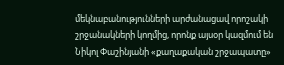մեկնաբանությունների արժանացավ որոշակի շրջանակների կողմից, որոնք այսօր կազմում են Նիկոլ Փաշինյանի «քաղաքական շրջապատը»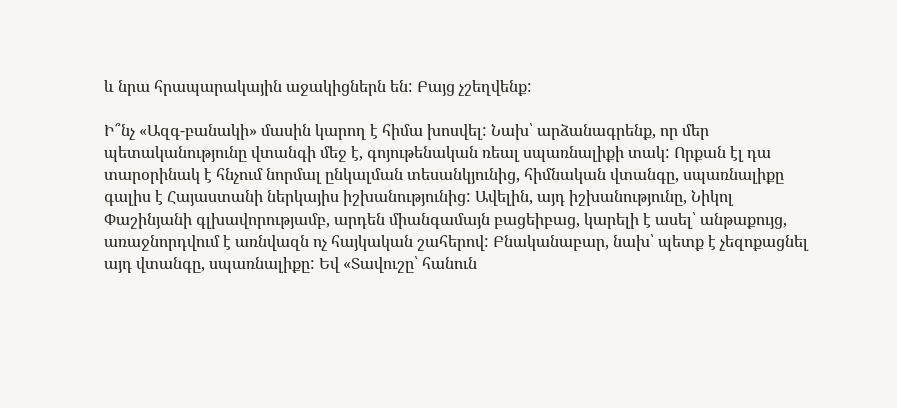և նրա հրապարակային աջակիցներն են: Բայց չշեղվենք:

Ի՞նչ «Ազգ-բանակի» մասին կարող է հիմա խոսվել: Նախ՝ արձանագրենք, որ մեր պետականությունը վտանգի մեջ է, գոյութենական ռեալ սպառնալիքի տակ: Որքան էլ դա տարօրինակ է հնչում նորմալ ընկալման տեսանկյունից, հիմնական վտանգը, սպառնալիքը գալիս է Հայաստանի ներկայիս իշխանությունից: Ավելին, այդ իշխանությունը, Նիկոլ Փաշինյանի գլխավորությամբ, արդեն միանգամայն բացեիբաց, կարելի է ասել՝ անթաքույց, առաջնորդվում է առնվազն ոչ հայկական շահերով: Բնականաբար, նախ՝ պետք է չեզոքացնել այդ վտանգը, սպառնալիքը: Եվ «Տավուշը՝ հանուն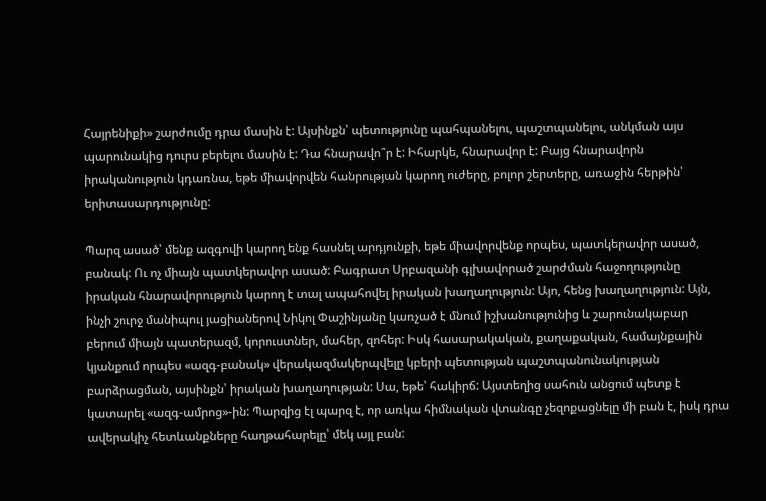Հայրենիքի» շարժումը դրա մասին է: Այսինքն՝ պետությունը պահպանելու, պաշտպանելու, անկման այս պարունակից դուրս բերելու մասին է: Դա հնարավո՞ր է: Իհարկե, հնարավոր է: Բայց հնարավորն իրականություն կդառնա, եթե միավորվեն հանրության կարող ուժերը, բոլոր շերտերը, առաջին հերթին՝ երիտասարդությունը:

Պարզ ասած՝ մենք ազգովի կարող ենք հասնել արդյունքի, եթե միավորվենք որպես, պատկերավոր ասած, բանակ: Ու ոչ միայն պատկերավոր ասած: Բագրատ Սրբազանի գլխավորած շարժման հաջողությունը իրական հնարավորություն կարող է տալ ապահովել իրական խաղաղություն: Այո, հենց խաղաղություն: Այն, ինչի շուրջ մանիպուլ յացիաներով Նիկոլ Փաշինյանը կառչած է մնում իշխանությունից և շարունակաբար բերում միայն պատերազմ, կորուստներ, մահեր, զոհեր: Իսկ հասարակական, քաղաքական, համայնքային կյանքում որպես «ազգ-բանակ» վերակազմակերպվելը կբերի պետության պաշտպանունակության բարձրացման, այսինքն՝ իրական խաղաղության: Սա, եթե՝ հակիրճ: Այստեղից սահուն անցում պետք է կատարել «ազգ-ամրոց»-ին: Պարզից էլ պարզ է, որ առկա հիմնական վտանգը չեզոքացնելը մի բան է, իսկ դրա ավերակիչ հետևանքները հաղթահարելը՝ մեկ այլ բան: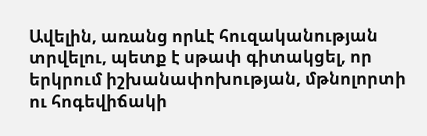Ավելին, առանց որևէ հուզականության տրվելու, պետք է սթափ գիտակցել, որ երկրում իշխանափոխության, մթնոլորտի ու հոգեվիճակի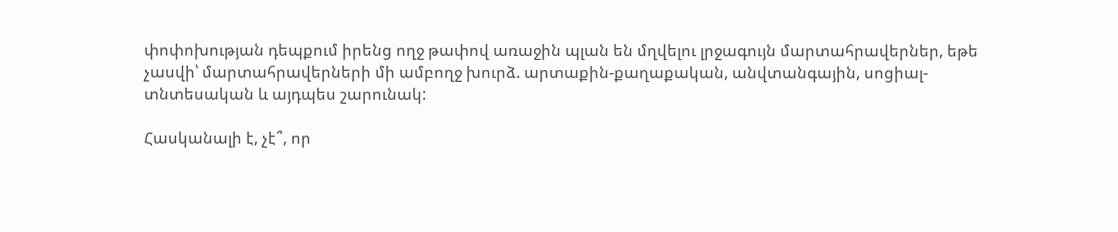փոփոխության դեպքում իրենց ողջ թափով առաջին պլան են մղվելու լրջագույն մարտահրավերներ, եթե չասվի՝ մարտահրավերների մի ամբողջ խուրձ. արտաքին-քաղաքական, անվտանգային, սոցիալ-տնտեսական և այդպես շարունակ:

Հասկանալի է, չէ՞, որ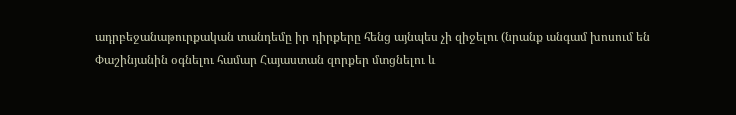ադրբեջանաթուրքական տանդեմը իր դիրքերը հենց այնպես չի զիջելու (նրանք անգամ խոսում են Փաշինյանին օգնելու համար Հայաստան զորքեր մտցնելու և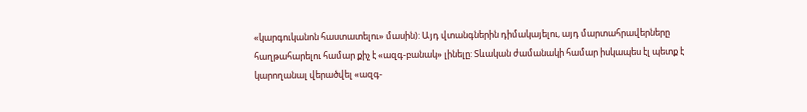«կարգուկանոն հաստատելու» մասին): Այդ վտանգներին դիմակայելու, այդ մարտահրավերները հաղթահարելու համար քիչ է «ազգ-բանակ» լինելը: Տևական ժամանակի համար իսկապես էլ պետք է կարողանալ վերածվել «ազգ-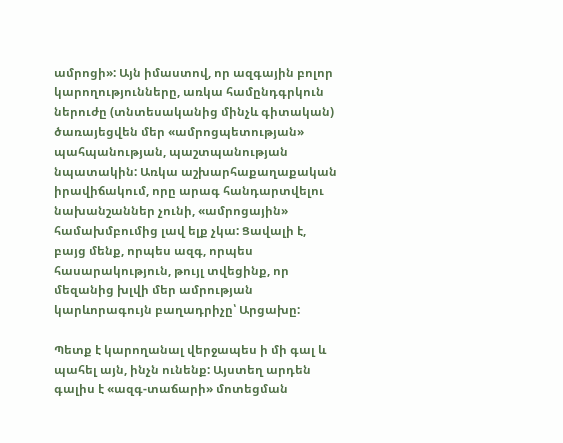ամրոցի»: Այն իմաստով, որ ազգային բոլոր կարողությունները, առկա համընդգրկուն ներուժը (տնտեսականից մինչև գիտական) ծառայեցվեն մեր «ամրոցպետության» պահպանության, պաշտպանության նպատակին: Առկա աշխարհաքաղաքական իրավիճակում, որը արագ հանդարտվելու նախանշաններ չունի, «ամրոցային» համախմբումից լավ ելք չկա: Ցավալի է, բայց մենք, որպես ազգ, որպես հասարակություն, թույլ տվեցինք, որ մեզանից խլվի մեր ամրության կարևորագույն բաղադրիչը՝ Արցախը:

Պետք է կարողանալ վերջապես ի մի գալ և պահել այն, ինչն ունենք: Այստեղ արդեն գալիս է «ազգ-տաճարի» մոտեցման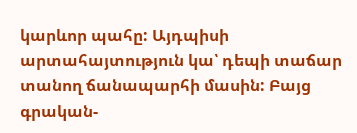կարևոր պահը: Այդպիսի արտահայտություն կա՝ դեպի տաճար տանող ճանապարհի մասին: Բայց գրական-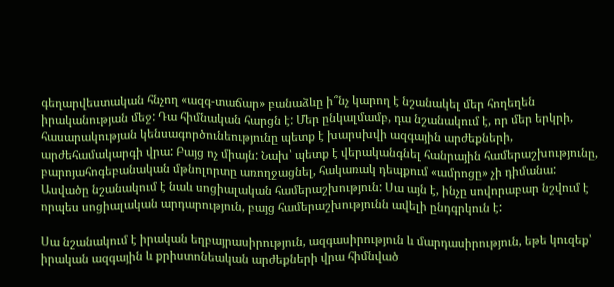գեղարվեստական հնչող «ազգ-տաճար» բանաձևը ի՞նչ կարող է նշանակել մեր հողեղեն իրականության մեջ: Դա հիմնական հարցն է: Մեր ընկալմամբ, դա նշանակում է, որ մեր երկրի, հասարակության կենսագործունեությունը պետք է խարսխվի ազգային արժեքների, արժեհամակարգի վրա: Բայց ոչ միայն: Նախ՝ պետք է վերականգնել հանրային համերաշխությունը, բարոյահոգեբանական մթնոլորտը առողջացնել, հակառակ դեպքում «ամրոցը» չի դիմանա: Ասվածը նշանակում է նաև սոցիալական համերաշխություն: Սա այն է, ինչը սովորաբար նշվում է որպես սոցիալական արդարություն, բայց համերաշխությունն ավելի ընդգրկուն է:

Սա նշանակում է իրական եղբայրասիրություն, ազգասիրություն և մարդասիրություն, եթե կուզեք՝ իրական ազգային և քրիստոնեական արժեքների վրա հիմնված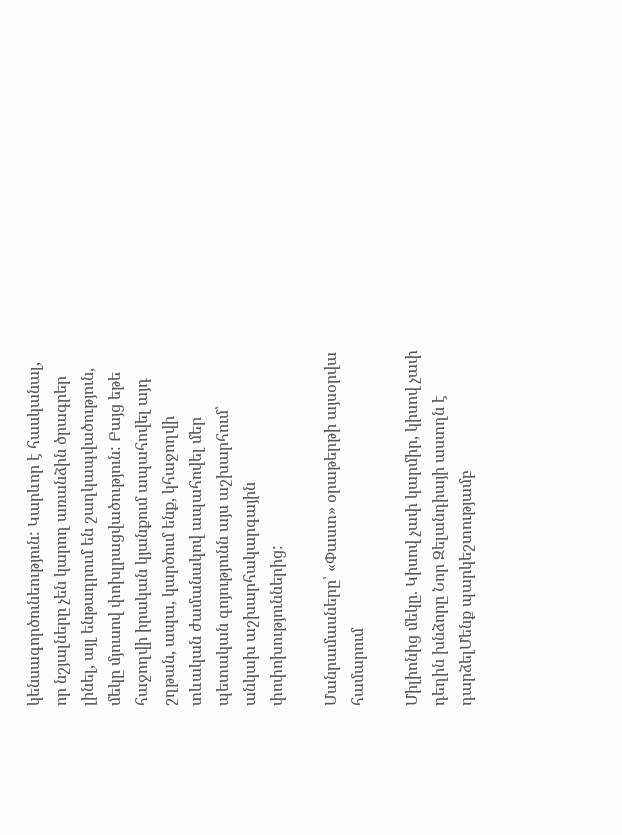կենսագործունեություն: Կարևոր է հասկանալ, որ նշյալները չեն կարող առանձին ծրագրեր լինել, այլ ենթադրում են շաղկապվածություն, մեկը մյուսով փոխլրացվածություն: Բայց եթե հաջողվի իրական կյանքում ապահովել այդ շղթան, ապա, կարծում ենք, կհաջողվի տևական ժամանակով ապահովել մեր պետական գոյությունն այս աշխարհում՝ անկախ աշխարհակարգային փոփոխություններից:

Մանրամասները՝ «Փաստ» օրաթերթի այսօրվա համարում

Միլիոնից մեկը. Կիսով չափ կարմիր, կիսով չափ դեղին խնձորը Նոր Զելանդիայի աստղն է դարձելՄենք պարկեշտությամբ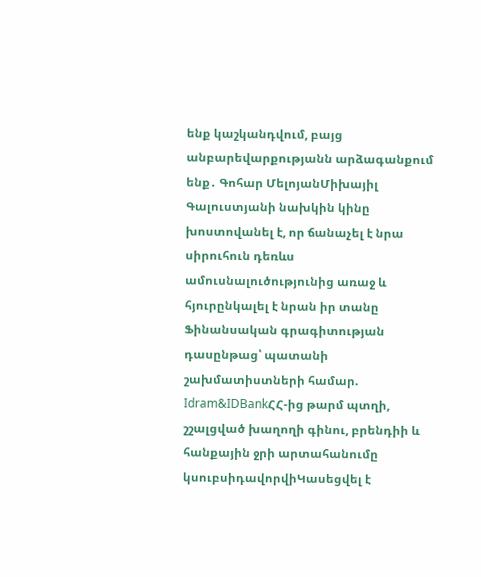ենք կաշկանդվում, բայց անբարեվարքությանն արձագանքում ենք․ Գոհար ՄելոյանՄիխայիլ Գալուստյանի նախկին կինը խոստովանել է, որ ճանաչել է նրա սիրուհուն դեռևս ամուսնալուծությունից առաջ և հյուրընկալել է նրան իր տանը Ֆինանսական գրագիտության դասընթաց՝ պատանի շախմատիստների համար. Idram&IDBankՀՀ-ից թարմ պտղի, շշալցված խաղողի գինու, բրենդիի և հանքային ջրի արտահանումը կսուբսիդավորվիԿասեցվել է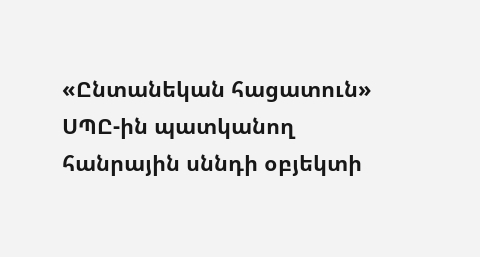«Ընտանեկան հացատուն» ՍՊԸ-ին պատկանող հանրային սննդի օբյեկտի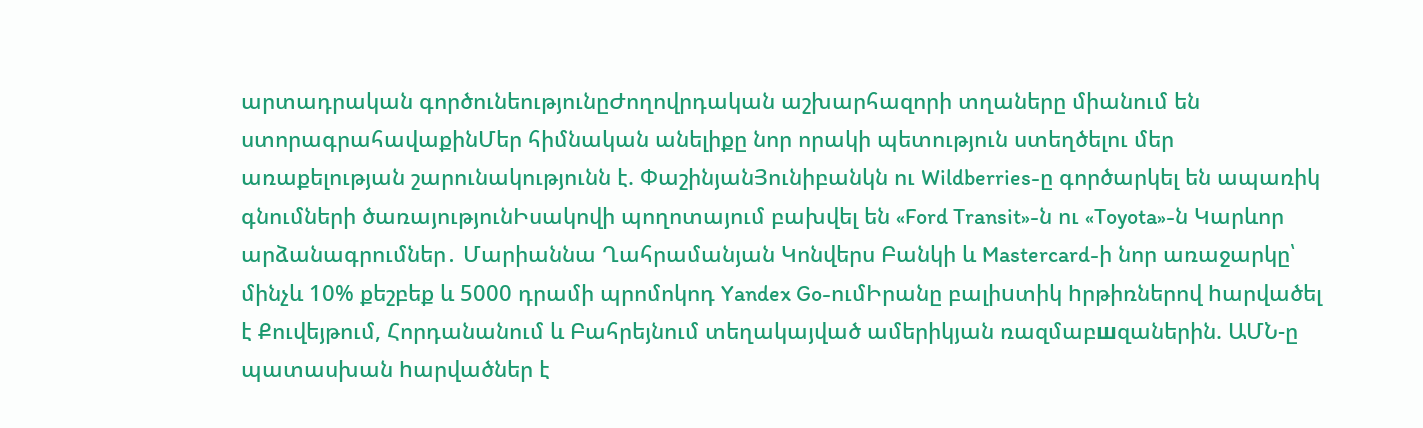արտադրական գործունեությունըԺողովրդական աշխարհազորի տղաները միանում են ստորագրահավաքինՄեր հիմնական անելիքը նոր որակի պետություն ստեղծելու մեր առաքելության շարունակությունն է. ՓաշինյանՅունիբանկն ու Wildberries-ը գործարկել են ապառիկ գնումների ծառայությունԻսակովի պողոտայում բախվել են «Ford Transit»-ն ու «Toyota»-ն Կարևոր արձանագրումներ․ Մարիաննա Ղահրամանյան Կոնվերս Բանկի և Mastercard-ի նոր առաջարկը՝ մինչև 10% քեշբեք և 5000 դրամի պրոմոկոդ Yandex Go-ումԻրանը բալիuտիկ hրթիռներով hարվածել է Քուվեյթում, Հորդանանում և Բահրեյնում տեղակայված ամերիկյան ռազմաբшզաներին. ԱՄՆ-ը պատասխան hարվածներ է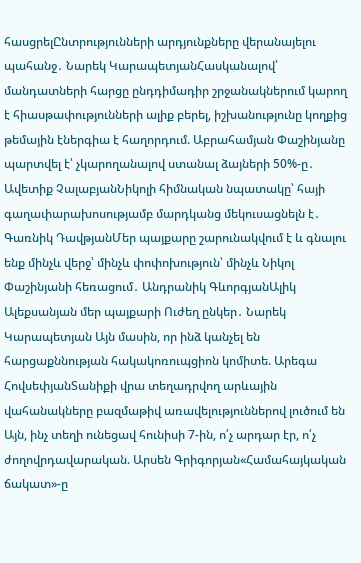հասցրելԸնտրությունների արդյունքները վերանայելու պահանջ․ Նարեկ ԿարապետյանՀասկանալով՝ մանդատների հարցը ընդդիմադիր շրջանակներում կարող է հիասթափությունների ալիք բերել, իշխանությունը կողքից թեմային էներգիա է հաղորդում. Աբրահամյան Փաշինյանը պարտվել է՝ չկարողանալով ստանալ ձայների 50%-ը․ Ավետիք ՉալաբյանՆիկոլի հիմնական նպատակը՝ հայի գաղափարախոսությամբ մարդկանց մեկուսացնելն է․ Գառնիկ ԴավթյանՄեր պայքարը շարունակվում է և գնալու ենք մինչև վերջ՝ մինչև փոփոխություն՝ մինչև Նիկոլ Փաշինյանի հեռացում․ Անդրանիկ ԳևորգյանԱլիկ Ալեքսանյան մեր պայքարի Ուժեղ ընկեր․ Նարեկ Կարապետյան Այն մասին, որ ինձ կանչել են հարցաքննության հակակոռուպցիոն կոմիտե. Արեգա ՀովսեփյանՏանիքի վրա տեղադրվող արևային վահանակները բազմաթիվ առավելություններով լուծում են Այն, ինչ տեղի ունեցավ հունիսի 7-ին, ո՛չ արդար էր, ո՛չ ժողովրդավարական. Արսեն Գրիգորյան«Համահայկական ճակատ»-ը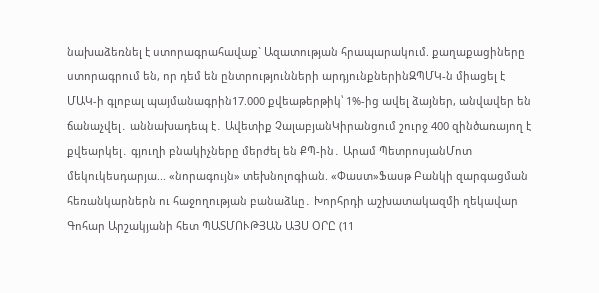նախաձեռնել է ստորագրահավաք` Ազատության հրապարակում. քաղաքացիները ստորագրում են, որ դեմ են ընտրությունների արդյունքներինԶՊՄԿ-ն միացել է ՄԱԿ-ի գլոբալ պայմանագրին17.000 քվեաթերթիկ՝ 1%-ից ավել ձայներ, անվավեր են ճանաչվել․ աննախադեպ է․ Ավետիք ՉալաբյանԿիրանցում շուրջ 400 զինծառայող է քվեարկել․ գյուղի բնակիչները մերժել են ՔՊ-ին․ Արամ ՊետրոսյանՄոտ մեկուկեսդարյա... «նորագույն» տեխնոլոգիան. «Փաստ»Ֆասթ Բանկի զարգացման հեռանկարներն ու հաջողության բանաձևը․ Խորհրդի աշխատակազմի ղեկավար Գոհար Արշակյանի հետ ՊԱՏՄՈՒԹՅԱՆ ԱՅՍ ՕՐԸ (11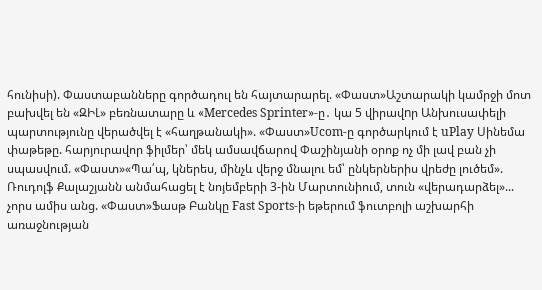հունիսի). Փաստաբանները գործադուլ են հայտարարել. «Փաստ»Աշտարակի կամրջի մոտ բախվել են «ԶԻԼ» բեռնատարը և «Mercedes Sprinter»-ը․ կա 5 վիրավnր Անխուսափելի պարտությունը վերածվել է «հաղթանակի». «Փաստ»Ucom-ը գործարկում է uPlay Սինեմա փաթեթը. հարյուրավոր ֆիլմեր՝ մեկ ամսավճարով Փաշինյանի օրոք ոչ մի լավ բան չի սպասվում. «Փաստ»«Պա՛պ, կներես, մինչև վերջ մնալու եմ՝ ընկերներիս վրեժը լուծեմ». Ռուդոլֆ Քալաշյանն անմահացել է նոյեմբերի 3-ին Մարտունիում, տուն «վերադարձել»... չորս ամիս անց. «Փաստ»Ֆասթ Բանկը Fast Sports-ի եթերում ֆուտբոլի աշխարհի առաջնության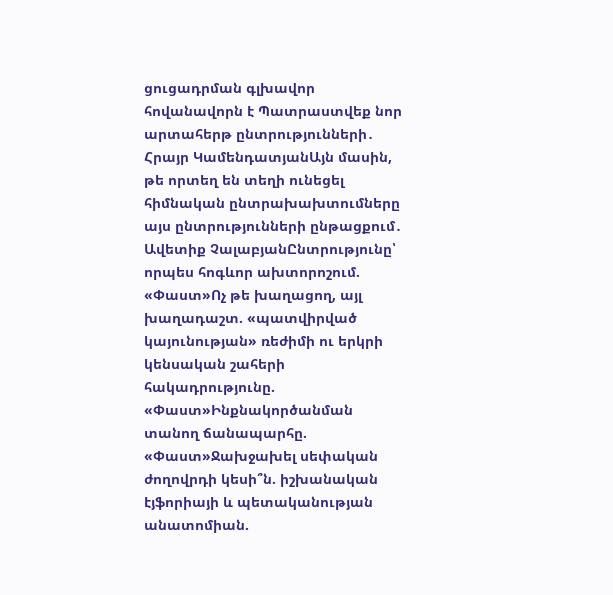ցուցադրման գլխավոր հովանավորն է Պատրաստվեք նոր արտահերթ ընտրությունների․ Հրայր ԿամենդատյանԱյն մասին, թե որտեղ են տեղի ունեցել հիմնական ընտրախախտումները այս ընտրությունների ընթացքում․ Ավետիք ՉալաբյանԸնտրությունը՝ որպես հոգևոր ախտորոշում. «Փաստ»Ոչ թե խաղացող, այլ խաղադաշտ. «պատվիրված կայունության» ռեժիմի ու երկրի կենսական շահերի հակադրությունը. «Փաստ»Ինքնակործանման տանող ճանապարհը. «Փաստ»Ջախջախել սեփական ժողովրդի կեսի՞ն. իշխանական էյֆորիայի և պետականության անատոմիան.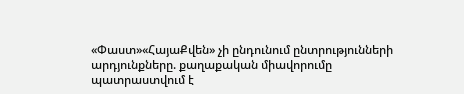«Փաստ»«ՀայաՔվեն» չի ընդունում ընտրությունների արդյունքները. քաղաքական միավորումը պատրաստվում է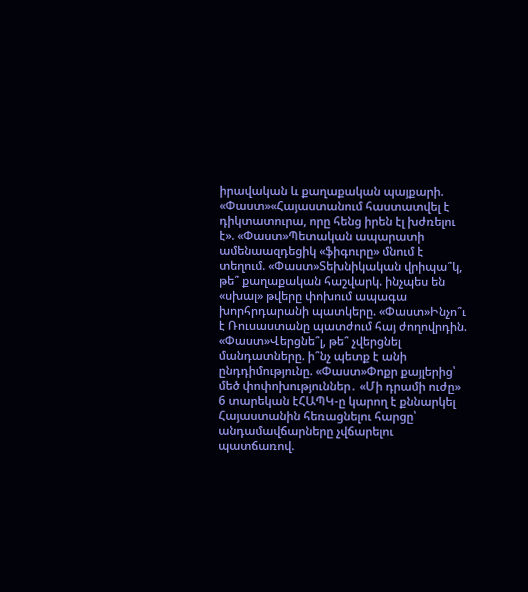իրավական և քաղաքական պայքարի. «Փաստ»«Հայաստանում հաստատվել է դիկտատուրա, որը հենց իրեն էլ խժռելու է». «Փաստ»Պետական ապարատի ամենաազդեցիկ «ֆիգուրը» մնում է տեղում. «Փաստ»Տեխնիկական վրիպա՞կ, թե՞ քաղաքական հաշվարկ. ինչպես են «սխալ» թվերը փոխում ապագա խորհրդարանի պատկերը. «Փաստ»Ինչո՞ւ է Ռուսաստանը պատժում հայ ժողովրդին. «Փաստ»Վերցնե՞լ, թե՞ չվերցնել մանդատները. ի՞նչ պետք է անի ընդդիմությունը. «Փաստ»Փոքր քայլերից՝ մեծ փոփոխություններ․ «Մի դրամի ուժը» 6 տարեկան էՀԱՊԿ-ը կարող է քննարկել Հայաստանին հեռացնելու հարցը՝ անդամավճարները չվճարելու պատճառով.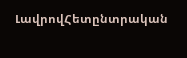ԼավրովՀետընտրական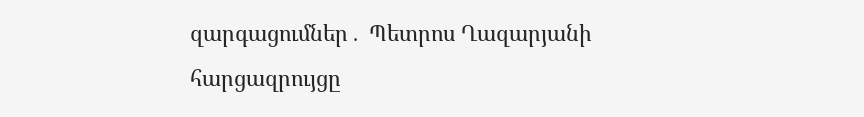զարգացումներ․ Պետրոս Ղազարյանի հարցազրույցը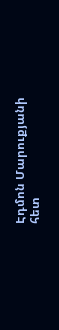Էդմոն Մարուքյանի հետ